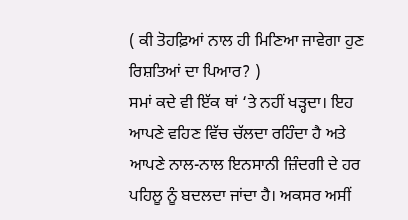( ਕੀ ਤੋਹਫ਼ਿਆਂ ਨਾਲ ਹੀ ਮਿਣਿਆ ਜਾਵੇਗਾ ਹੁਣ ਰਿਸ਼ਤਿਆਂ ਦਾ ਪਿਆਰ? )
ਸਮਾਂ ਕਦੇ ਵੀ ਇੱਕ ਥਾਂ ‘ਤੇ ਨਹੀਂ ਖੜ੍ਹਦਾ। ਇਹ ਆਪਣੇ ਵਹਿਣ ਵਿੱਚ ਚੱਲਦਾ ਰਹਿੰਦਾ ਹੈ ਅਤੇ ਆਪਣੇ ਨਾਲ-ਨਾਲ ਇਨਸਾਨੀ ਜ਼ਿੰਦਗੀ ਦੇ ਹਰ ਪਹਿਲੂ ਨੂੰ ਬਦਲਦਾ ਜਾਂਦਾ ਹੈ। ਅਕਸਰ ਅਸੀਂ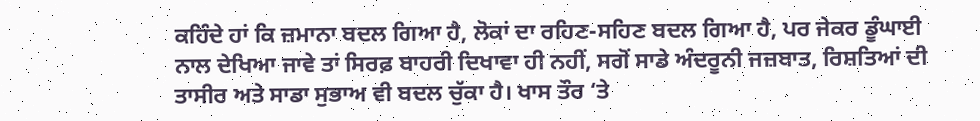ਕਹਿੰਦੇ ਹਾਂ ਕਿ ਜ਼ਮਾਨਾ ਬਦਲ ਗਿਆ ਹੈ, ਲੋਕਾਂ ਦਾ ਰਹਿਣ-ਸਹਿਣ ਬਦਲ ਗਿਆ ਹੈ, ਪਰ ਜੇਕਰ ਡੂੰਘਾਈ ਨਾਲ ਦੇਖਿਆ ਜਾਵੇ ਤਾਂ ਸਿਰਫ਼ ਬਾਹਰੀ ਦਿਖਾਵਾ ਹੀ ਨਹੀਂ, ਸਗੋਂ ਸਾਡੇ ਅੰਦਰੂਨੀ ਜਜ਼ਬਾਤ, ਰਿਸ਼ਤਿਆਂ ਦੀ ਤਾਸੀਰ ਅਤੇ ਸਾਡਾ ਸੁਭਾਅ ਵੀ ਬਦਲ ਚੁੱਕਾ ਹੈ। ਖਾਸ ਤੌਰ ‘ਤੇ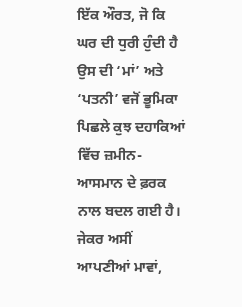ਇੱਕ ਔਰਤ, ਜੋ ਕਿ ਘਰ ਦੀ ਧੁਰੀ ਹੁੰਦੀ ਹੈ ਉਸ ਦੀ ‘ਮਾਂ’ ਅਤੇ ‘ਪਤਨੀ’ ਵਜੋਂ ਭੂਮਿਕਾ ਪਿਛਲੇ ਕੁਝ ਦਹਾਕਿਆਂ ਵਿੱਚ ਜ਼ਮੀਨ-ਆਸਮਾਨ ਦੇ ਫ਼ਰਕ ਨਾਲ ਬਦਲ ਗਈ ਹੈ।
ਜੇਕਰ ਅਸੀਂ ਆਪਣੀਆਂ ਮਾਵਾਂ,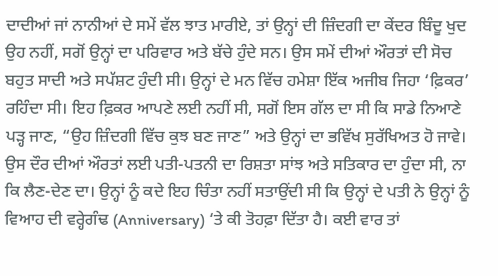ਦਾਦੀਆਂ ਜਾਂ ਨਾਨੀਆਂ ਦੇ ਸਮੇਂ ਵੱਲ ਝਾਤ ਮਾਰੀਏ, ਤਾਂ ਉਨ੍ਹਾਂ ਦੀ ਜ਼ਿੰਦਗੀ ਦਾ ਕੇਂਦਰ ਬਿੰਦੂ ਖੁਦ ਉਹ ਨਹੀਂ, ਸਗੋਂ ਉਨ੍ਹਾਂ ਦਾ ਪਰਿਵਾਰ ਅਤੇ ਬੱਚੇ ਹੁੰਦੇ ਸਨ। ਉਸ ਸਮੇਂ ਦੀਆਂ ਔਰਤਾਂ ਦੀ ਸੋਚ ਬਹੁਤ ਸਾਦੀ ਅਤੇ ਸਪੱਸ਼ਟ ਹੁੰਦੀ ਸੀ। ਉਨ੍ਹਾਂ ਦੇ ਮਨ ਵਿੱਚ ਹਮੇਸ਼ਾ ਇੱਕ ਅਜੀਬ ਜਿਹਾ ‘ਫ਼ਿਕਰ’ ਰਹਿੰਦਾ ਸੀ। ਇਹ ਫ਼ਿਕਰ ਆਪਣੇ ਲਈ ਨਹੀਂ ਸੀ, ਸਗੋਂ ਇਸ ਗੱਲ ਦਾ ਸੀ ਕਿ ਸਾਡੇ ਨਿਆਣੇ ਪੜ੍ਹ ਜਾਣ, “ਉਹ ਜ਼ਿੰਦਗੀ ਵਿੱਚ ਕੁਝ ਬਣ ਜਾਣ” ਅਤੇ ਉਨ੍ਹਾਂ ਦਾ ਭਵਿੱਖ ਸੁਰੱਖਿਅਤ ਹੋ ਜਾਵੇ।
ਉਸ ਦੌਰ ਦੀਆਂ ਔਰਤਾਂ ਲਈ ਪਤੀ-ਪਤਨੀ ਦਾ ਰਿਸ਼ਤਾ ਸਾਂਝ ਅਤੇ ਸਤਿਕਾਰ ਦਾ ਹੁੰਦਾ ਸੀ, ਨਾ ਕਿ ਲੈਣ-ਦੇਣ ਦਾ। ਉਨ੍ਹਾਂ ਨੂੰ ਕਦੇ ਇਹ ਚਿੰਤਾ ਨਹੀਂ ਸਤਾਉਂਦੀ ਸੀ ਕਿ ਉਨ੍ਹਾਂ ਦੇ ਪਤੀ ਨੇ ਉਨ੍ਹਾਂ ਨੂੰ ਵਿਆਹ ਦੀ ਵਰ੍ਹੇਗੰਢ (Anniversary) ‘ਤੇ ਕੀ ਤੋਹਫ਼ਾ ਦਿੱਤਾ ਹੈ। ਕਈ ਵਾਰ ਤਾਂ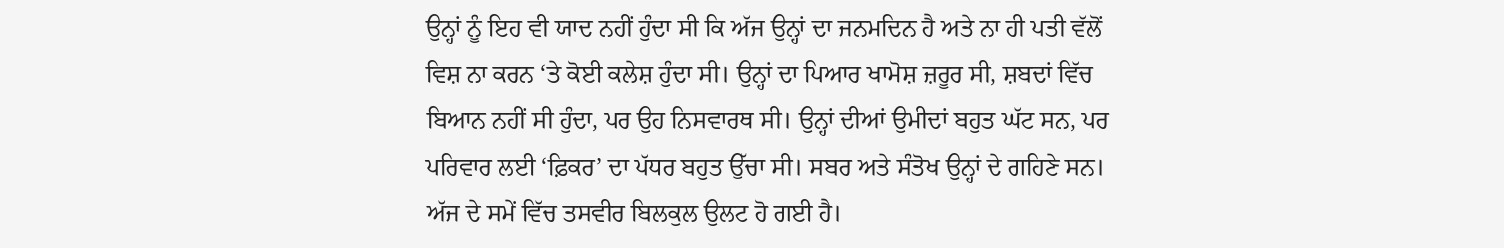ਉਨ੍ਹਾਂ ਨੂੰ ਇਹ ਵੀ ਯਾਦ ਨਹੀਂ ਹੁੰਦਾ ਸੀ ਕਿ ਅੱਜ ਉਨ੍ਹਾਂ ਦਾ ਜਨਮਦਿਨ ਹੈ ਅਤੇ ਨਾ ਹੀ ਪਤੀ ਵੱਲੋਂ ਵਿਸ਼ ਨਾ ਕਰਨ ‘ਤੇ ਕੋਈ ਕਲੇਸ਼ ਹੁੰਦਾ ਸੀ। ਉਨ੍ਹਾਂ ਦਾ ਪਿਆਰ ਖਾਮੋਸ਼ ਜ਼ਰੂਰ ਸੀ, ਸ਼ਬਦਾਂ ਵਿੱਚ ਬਿਆਨ ਨਹੀਂ ਸੀ ਹੁੰਦਾ, ਪਰ ਉਹ ਨਿਸਵਾਰਥ ਸੀ। ਉਨ੍ਹਾਂ ਦੀਆਂ ਉਮੀਦਾਂ ਬਹੁਤ ਘੱਟ ਸਨ, ਪਰ ਪਰਿਵਾਰ ਲਈ ‘ਫ਼ਿਕਰ’ ਦਾ ਪੱਧਰ ਬਹੁਤ ਉੱਚਾ ਸੀ। ਸਬਰ ਅਤੇ ਸੰਤੋਖ ਉਨ੍ਹਾਂ ਦੇ ਗਹਿਣੇ ਸਨ।
ਅੱਜ ਦੇ ਸਮੇਂ ਵਿੱਚ ਤਸਵੀਰ ਬਿਲਕੁਲ ਉਲਟ ਹੋ ਗਈ ਹੈ।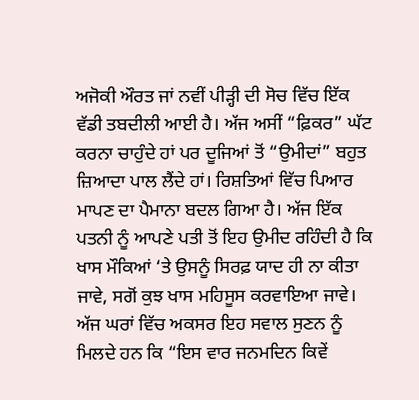ਅਜੋਕੀ ਔਰਤ ਜਾਂ ਨਵੀਂ ਪੀੜ੍ਹੀ ਦੀ ਸੋਚ ਵਿੱਚ ਇੱਕ ਵੱਡੀ ਤਬਦੀਲੀ ਆਈ ਹੈ। ਅੱਜ ਅਸੀਂ “ਫ਼ਿਕਰ” ਘੱਟ ਕਰਨਾ ਚਾਹੁੰਦੇ ਹਾਂ ਪਰ ਦੂਜਿਆਂ ਤੋਂ “ਉਮੀਦਾਂ” ਬਹੁਤ ਜ਼ਿਆਦਾ ਪਾਲ ਲੈਂਦੇ ਹਾਂ। ਰਿਸ਼ਤਿਆਂ ਵਿੱਚ ਪਿਆਰ ਮਾਪਣ ਦਾ ਪੈਮਾਨਾ ਬਦਲ ਗਿਆ ਹੈ। ਅੱਜ ਇੱਕ ਪਤਨੀ ਨੂੰ ਆਪਣੇ ਪਤੀ ਤੋਂ ਇਹ ਉਮੀਦ ਰਹਿੰਦੀ ਹੈ ਕਿ ਖਾਸ ਮੌਕਿਆਂ ‘ਤੇ ਉਸਨੂੰ ਸਿਰਫ਼ ਯਾਦ ਹੀ ਨਾ ਕੀਤਾ ਜਾਵੇ, ਸਗੋਂ ਕੁਝ ਖਾਸ ਮਹਿਸੂਸ ਕਰਵਾਇਆ ਜਾਵੇ।
ਅੱਜ ਘਰਾਂ ਵਿੱਚ ਅਕਸਰ ਇਹ ਸਵਾਲ ਸੁਣਨ ਨੂੰ ਮਿਲਦੇ ਹਨ ਕਿ “ਇਸ ਵਾਰ ਜਨਮਦਿਨ ਕਿਵੇਂ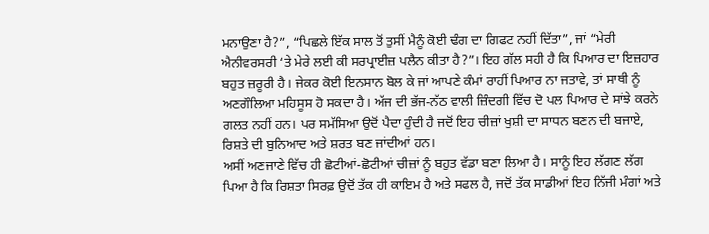ਮਨਾਉਣਾ ਹੈ?”, “ਪਿਛਲੇ ਇੱਕ ਸਾਲ ਤੋਂ ਤੁਸੀਂ ਮੈਨੂੰ ਕੋਈ ਢੰਗ ਦਾ ਗਿਫਟ ਨਹੀਂ ਦਿੱਤਾ”, ਜਾਂ “ਮੇਰੀ ਐਨੀਵਰਸਰੀ ‘ਤੇ ਮੇਰੇ ਲਈ ਕੀ ਸਰਪ੍ਰਾਈਜ਼ ਪਲੈਨ ਕੀਤਾ ਹੈ?”। ਇਹ ਗੱਲ ਸਹੀ ਹੈ ਕਿ ਪਿਆਰ ਦਾ ਇਜ਼ਹਾਰ ਬਹੁਤ ਜ਼ਰੂਰੀ ਹੈ। ਜੇਕਰ ਕੋਈ ਇਨਸਾਨ ਬੋਲ ਕੇ ਜਾਂ ਆਪਣੇ ਕੰਮਾਂ ਰਾਹੀਂ ਪਿਆਰ ਨਾ ਜਤਾਵੇ, ਤਾਂ ਸਾਥੀ ਨੂੰ ਅਣਗੌਲਿਆ ਮਹਿਸੂਸ ਹੋ ਸਕਦਾ ਹੈ। ਅੱਜ ਦੀ ਭੱਜ-ਨੱਠ ਵਾਲੀ ਜ਼ਿੰਦਗੀ ਵਿੱਚ ਦੋ ਪਲ ਪਿਆਰ ਦੇ ਸਾਂਝੇ ਕਰਨੇ ਗਲਤ ਨਹੀਂ ਹਨ। ਪਰ ਸਮੱਸਿਆ ਉਦੋਂ ਪੈਦਾ ਹੁੰਦੀ ਹੈ ਜਦੋਂ ਇਹ ਚੀਜ਼ਾਂ ਖੁਸ਼ੀ ਦਾ ਸਾਧਨ ਬਣਨ ਦੀ ਬਜਾਏ, ਰਿਸ਼ਤੇ ਦੀ ਬੁਨਿਆਦ ਅਤੇ ਸ਼ਰਤ ਬਣ ਜਾਂਦੀਆਂ ਹਨ।
ਅਸੀਂ ਅਣਜਾਣੇ ਵਿੱਚ ਹੀ ਛੋਟੀਆਂ-ਛੋਟੀਆਂ ਚੀਜ਼ਾਂ ਨੂੰ ਬਹੁਤ ਵੱਡਾ ਬਣਾ ਲਿਆ ਹੈ। ਸਾਨੂੰ ਇਹ ਲੱਗਣ ਲੱਗ ਪਿਆ ਹੈ ਕਿ ਰਿਸ਼ਤਾ ਸਿਰਫ਼ ਉਦੋਂ ਤੱਕ ਹੀ ਕਾਇਮ ਹੈ ਅਤੇ ਸਫਲ ਹੈ, ਜਦੋਂ ਤੱਕ ਸਾਡੀਆਂ ਇਹ ਨਿੱਜੀ ਮੰਗਾਂ ਅਤੇ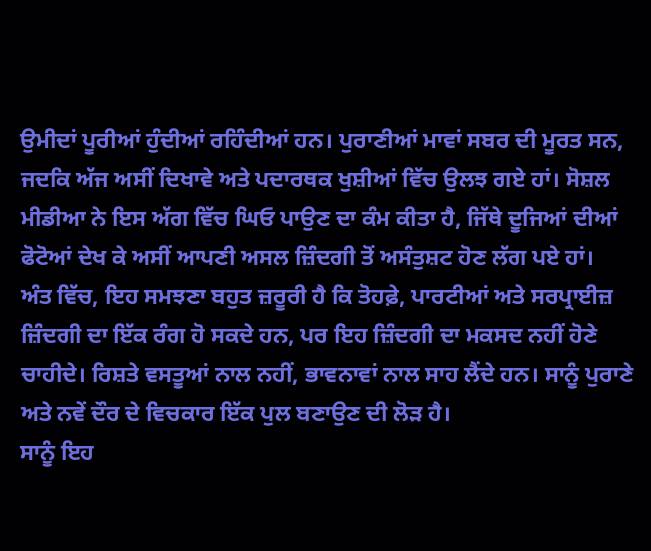ਉਮੀਦਾਂ ਪੂਰੀਆਂ ਹੁੰਦੀਆਂ ਰਹਿੰਦੀਆਂ ਹਨ। ਪੁਰਾਣੀਆਂ ਮਾਵਾਂ ਸਬਰ ਦੀ ਮੂਰਤ ਸਨ, ਜਦਕਿ ਅੱਜ ਅਸੀਂ ਦਿਖਾਵੇ ਅਤੇ ਪਦਾਰਥਕ ਖੁਸ਼ੀਆਂ ਵਿੱਚ ਉਲਝ ਗਏ ਹਾਂ। ਸੋਸ਼ਲ ਮੀਡੀਆ ਨੇ ਇਸ ਅੱਗ ਵਿੱਚ ਘਿਓ ਪਾਉਣ ਦਾ ਕੰਮ ਕੀਤਾ ਹੈ, ਜਿੱਥੇ ਦੂਜਿਆਂ ਦੀਆਂ ਫੋਟੋਆਂ ਦੇਖ ਕੇ ਅਸੀਂ ਆਪਣੀ ਅਸਲ ਜ਼ਿੰਦਗੀ ਤੋਂ ਅਸੰਤੁਸ਼ਟ ਹੋਣ ਲੱਗ ਪਏ ਹਾਂ।
ਅੰਤ ਵਿੱਚ, ਇਹ ਸਮਝਣਾ ਬਹੁਤ ਜ਼ਰੂਰੀ ਹੈ ਕਿ ਤੋਹਫ਼ੇ, ਪਾਰਟੀਆਂ ਅਤੇ ਸਰਪ੍ਰਾਈਜ਼ ਜ਼ਿੰਦਗੀ ਦਾ ਇੱਕ ਰੰਗ ਹੋ ਸਕਦੇ ਹਨ, ਪਰ ਇਹ ਜ਼ਿੰਦਗੀ ਦਾ ਮਕਸਦ ਨਹੀਂ ਹੋਣੇ ਚਾਹੀਦੇ। ਰਿਸ਼ਤੇ ਵਸਤੂਆਂ ਨਾਲ ਨਹੀਂ, ਭਾਵਨਾਵਾਂ ਨਾਲ ਸਾਹ ਲੈਂਦੇ ਹਨ। ਸਾਨੂੰ ਪੁਰਾਣੇ ਅਤੇ ਨਵੇਂ ਦੌਰ ਦੇ ਵਿਚਕਾਰ ਇੱਕ ਪੁਲ ਬਣਾਉਣ ਦੀ ਲੋੜ ਹੈ।
ਸਾਨੂੰ ਇਹ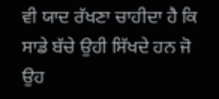ਵੀ ਯਾਦ ਰੱਖਣਾ ਚਾਹੀਦਾ ਹੈ ਕਿ ਸਾਡੇ ਬੱਚੇ ਉਹੀ ਸਿੱਖਦੇ ਹਨ ਜੋ ਉਹ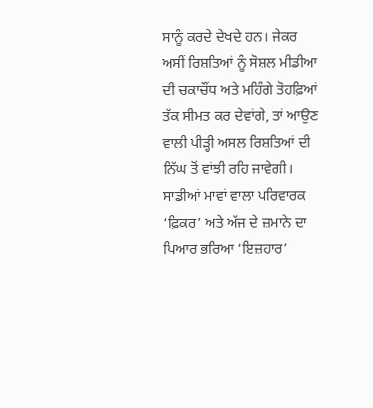ਸਾਨੂੰ ਕਰਦੇ ਦੇਖਦੇ ਹਨ। ਜੇਕਰ ਅਸੀਂ ਰਿਸ਼ਤਿਆਂ ਨੂੰ ਸੋਸ਼ਲ ਮੀਡੀਆ ਦੀ ਚਕਾਚੌਂਧ ਅਤੇ ਮਹਿੰਗੇ ਤੋਹਫ਼ਿਆਂ ਤੱਕ ਸੀਮਤ ਕਰ ਦੇਵਾਂਗੇ, ਤਾਂ ਆਉਣ ਵਾਲੀ ਪੀੜ੍ਹੀ ਅਸਲ ਰਿਸ਼ਤਿਆਂ ਦੀ ਨਿੱਘ ਤੋਂ ਵਾਂਝੀ ਰਹਿ ਜਾਵੇਗੀ। ਸਾਡੀਆਂ ਮਾਵਾਂ ਵਾਲਾ ਪਰਿਵਾਰਕ ‘ਫ਼ਿਕਰ’ ਅਤੇ ਅੱਜ ਦੇ ਜ਼ਮਾਨੇ ਦਾ ਪਿਆਰ ਭਰਿਆ ‘ਇਜ਼ਹਾਰ’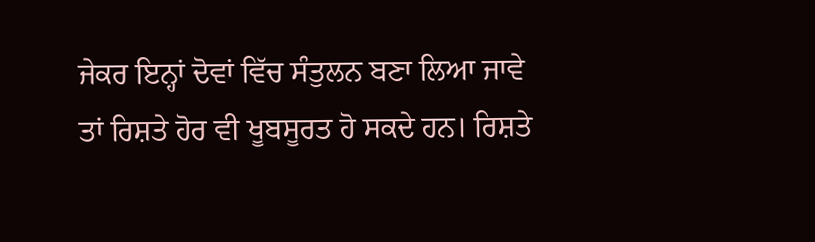ਜੇਕਰ ਇਨ੍ਹਾਂ ਦੋਵਾਂ ਵਿੱਚ ਸੰਤੁਲਨ ਬਣਾ ਲਿਆ ਜਾਵੇ ਤਾਂ ਰਿਸ਼ਤੇ ਹੋਰ ਵੀ ਖੂਬਸੂਰਤ ਹੋ ਸਕਦੇ ਹਨ। ਰਿਸ਼ਤੇ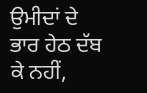ਉਮੀਦਾਂ ਦੇ ਭਾਰ ਹੇਠ ਦੱਬ ਕੇ ਨਹੀਂ,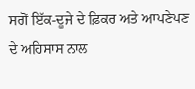ਸਗੋਂ ਇੱਕ-ਦੂਜੇ ਦੇ ਫ਼ਿਕਰ ਅਤੇ ਆਪਣੇਪਣ ਦੇ ਅਹਿਸਾਸ ਨਾਲ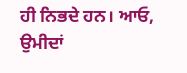ਹੀ ਨਿਭਦੇ ਹਨ। ਆਓ, ਉਮੀਦਾਂ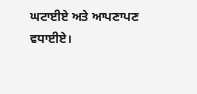ਘਟਾਈਏ ਅਤੇ ਆਪਣਾਪਣ ਵਧਾਈਏ।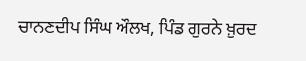ਚਾਨਣਦੀਪ ਸਿੰਘ ਔਲਖ, ਪਿੰਡ ਗੁਰਨੇ ਖ਼ੁਰਦ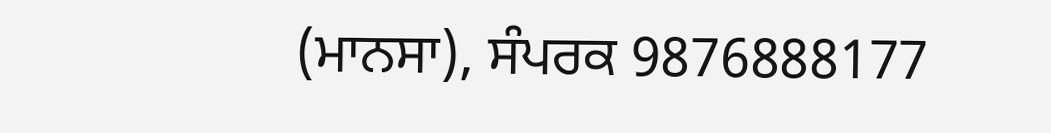(ਮਾਨਸਾ), ਸੰਪਰਕ 9876888177